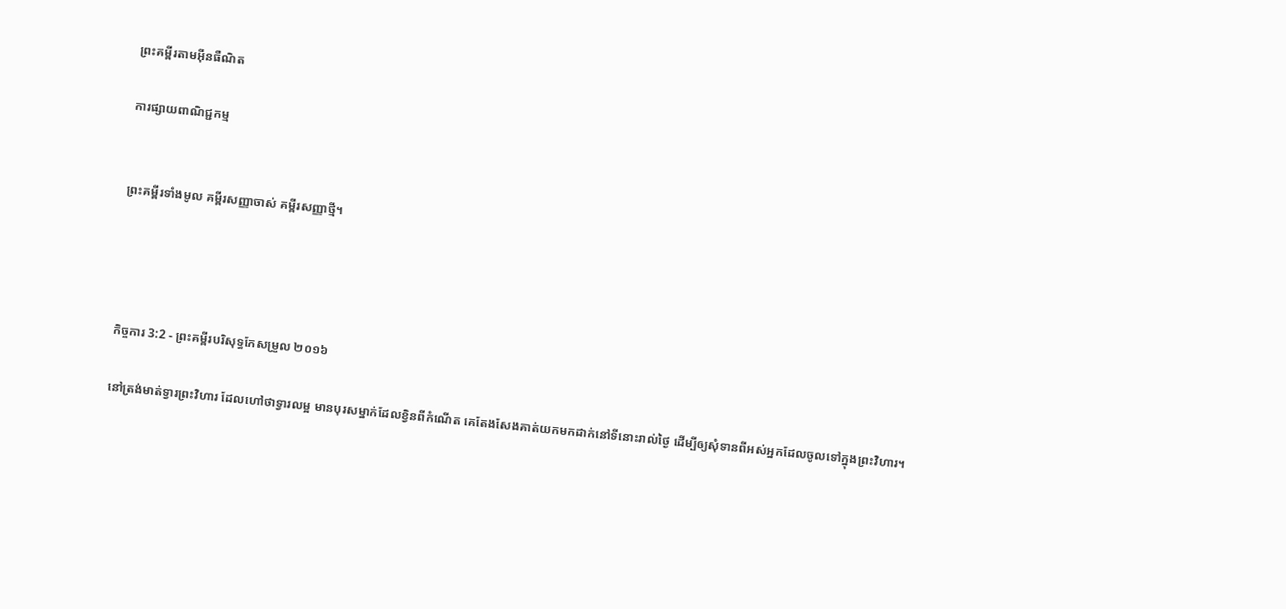ព្រះគម្ពីរតាមអ៊ីនធឺណិត

ការផ្សាយពាណិជ្ជកម្ម


ព្រះគម្ពីរទាំងមូល គម្ពីរសញ្ញាចាស់ គម្ពីរសញ្ញាថ្មី។




កិច្ចការ 3:2 - ព្រះគម្ពីរបរិសុទ្ធកែសម្រួល ២០១៦

នៅត្រង់មាត់ទ្វារព្រះ‌វិហារ ដែលហៅថាទ្វារលម្អ មានបុរសម្នាក់ដែលខ្វិនពីកំណើត គេតែងសែងគាត់យកមកដាក់នៅទីនោះរាល់ថ្ងៃ ដើម្បីឲ្យសុំទានពីអស់អ្នកដែលចូលទៅក្នុងព្រះ‌វិហារ។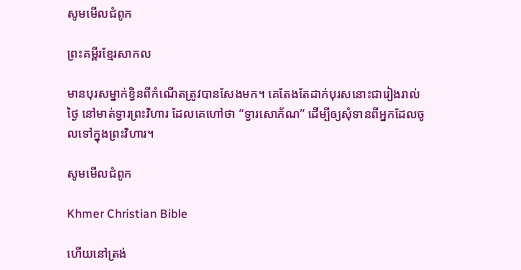សូមមើលជំពូក

ព្រះគម្ពីរខ្មែរសាកល

មានបុរសម្នាក់ខ្វិនពីកំណើតត្រូវបានសែងមក។ គេតែងតែដាក់បុរសនោះជារៀងរាល់ថ្ងៃ នៅមាត់ទ្វារព្រះវិហារ ដែលគេហៅថា “ទ្វារសោភ័ណ” ដើម្បីឲ្យសុំទានពីអ្នកដែលចូលទៅក្នុងព្រះវិហារ។

សូមមើលជំពូក

Khmer Christian Bible

ហើយនៅត្រង់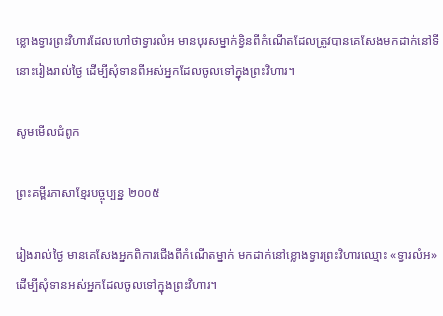ខ្លោងទ្វារព្រះវិហារដែលហៅថាទ្វារលំអ មានបុរសម្នាក់ខ្វិនពីកំណើតដែលត្រូវបានគេសែងមកដាក់នៅទីនោះរៀងរាល់ថ្ងៃ ដើម្បីសុំទានពីអស់អ្នកដែលចូលទៅក្នុងព្រះវិហារ។

សូមមើលជំពូក

ព្រះគម្ពីរភាសាខ្មែរបច្ចុប្បន្ន ២០០៥

រៀងរាល់ថ្ងៃ មានគេសែងអ្នកពិការជើងពីកំណើតម្នាក់ មកដាក់នៅខ្លោងទ្វារព្រះ‌វិហារឈ្មោះ «ទ្វារលំអ» ដើម្បីសុំទានអស់អ្នកដែលចូលទៅក្នុងព្រះ‌វិហារ។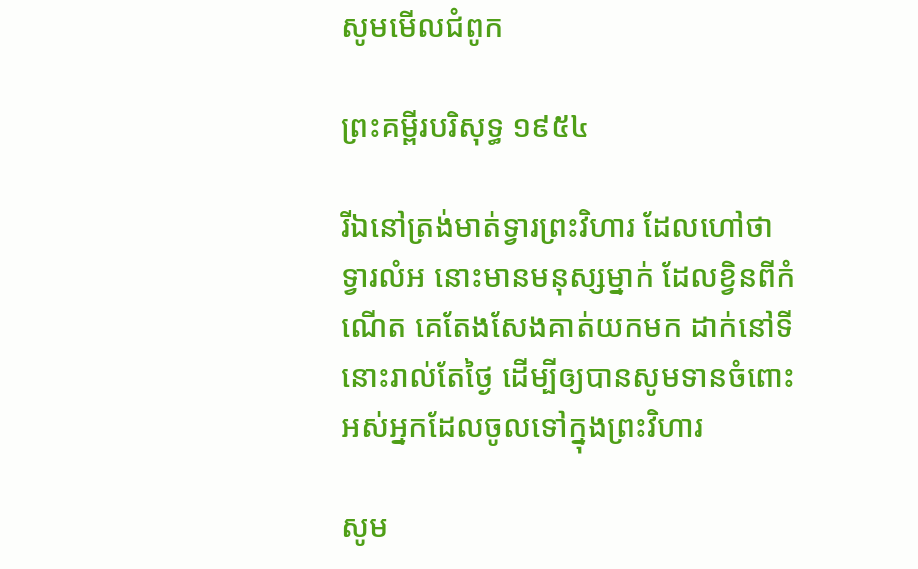សូមមើលជំពូក

ព្រះគម្ពីរបរិសុទ្ធ ១៩៥៤

រីឯនៅត្រង់មាត់ទ្វារព្រះ‌វិហារ ដែលហៅថាទ្វារលំអ នោះមានមនុស្សម្នាក់ ដែលខ្វិនពីកំណើត គេតែងសែងគាត់យកមក ដាក់នៅទីនោះរាល់តែថ្ងៃ ដើម្បីឲ្យបានសូមទានចំពោះអស់អ្នកដែលចូលទៅក្នុងព្រះ‌វិហារ

សូម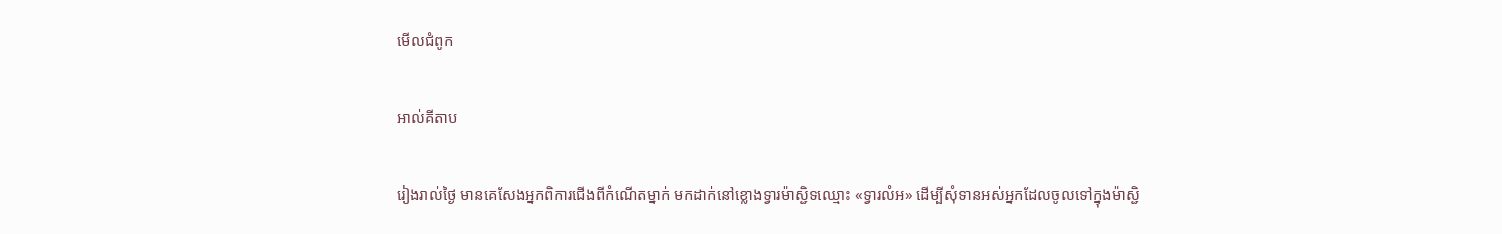មើលជំពូក

អាល់គីតាប

រៀងរាល់ថ្ងៃ មានគេសែងអ្នកពិការជើងពីកំណើតម្នាក់ មកដាក់នៅខ្លោងទ្វារម៉ាស្ជិទឈ្មោះ «ទ្វារលំអ» ដើម្បីសុំទានអស់អ្នកដែលចូលទៅក្នុងម៉ាស្ជិ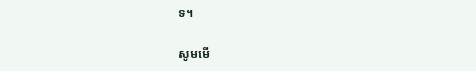ទ។

សូមមើ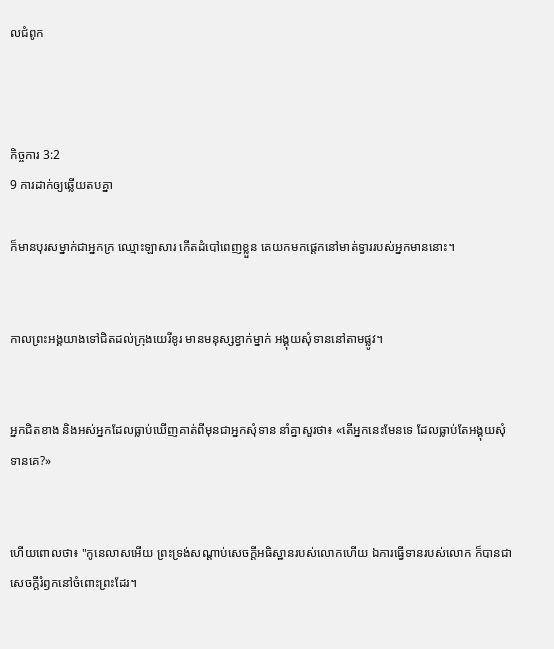លជំពូក



កិច្ចការ 3:2
9 ការដាក់ឲ្យឆ្លើយតបគ្នា

ក៏មានបុរសម្នាក់ជាអ្នកក្រ ឈ្មោះឡាសារ កើតដំបៅពេញខ្លួន គេយកមកផ្តេកនៅមាត់ទ្វាររបស់អ្នកមាននោះ។


កាលព្រះ‌អង្គយាងទៅជិតដល់ក្រុងយេរីខូរ មានមនុស្សខ្វាក់ម្នាក់ អង្គុយសុំទាននៅតាមផ្លូវ។


អ្នកជិតខាង និងអស់អ្នកដែលធ្លាប់ឃើញគាត់ពីមុនជាអ្នកសុំទាន នាំគ្នាសួរថា៖ «តើអ្នកនេះមែនទេ ដែលធ្លាប់តែអង្គុយសុំទានគេ?»


ហើយពោលថា៖ "កូនេ‌លាសអើយ ព្រះ‌ទ្រង់សណ្ដាប់សេចក្ដីអធិស្ឋានរបស់លោកហើយ ឯការធ្វើទានរបស់លោក ក៏បានជាសេចក្ដីរំឭកនៅចំពោះព្រះ‌ដែរ។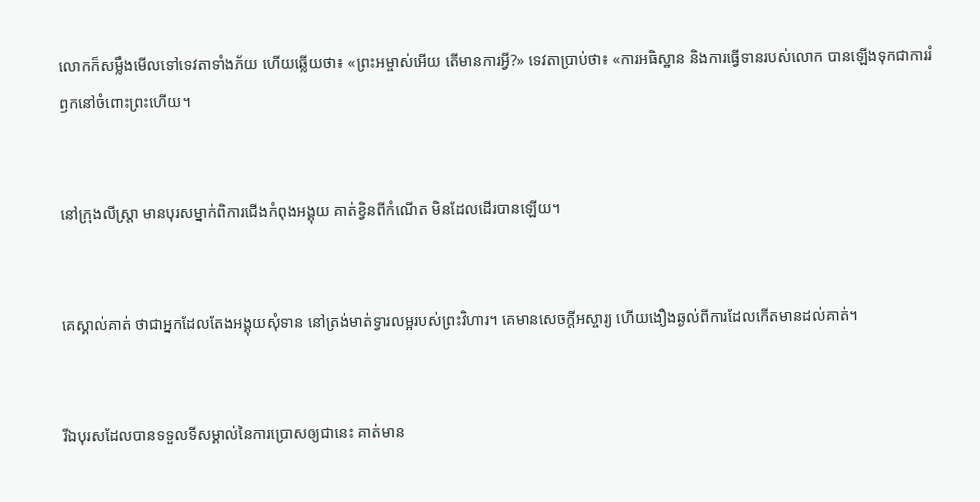លោកក៏សម្លឹងមើលទៅទេវតាទាំងភ័យ ហើយឆ្លើយថា៖ «ព្រះ‌អម្ចាស់អើយ តើមានការអ្វី?» ទេវតាប្រាប់ថា៖ «ការអធិស្ឋាន និងការធ្វើទានរបស់លោក បានឡើងទុកជាការរំឭកនៅចំពោះព្រះហើយ។


នៅក្រុងលីស្ត្រា មានបុរសម្នាក់ពិការជើងកំពុងអង្គុយ គាត់ខ្វិនពីកំណើត មិនដែលដើរបានឡើយ។


គេស្គាល់គាត់ ថាជាអ្នកដែលតែងអង្គុយសុំទាន នៅត្រង់មាត់ទ្វារលម្អរបស់ព្រះ‌វិហារ។ គេមានសេចក្តីអស្ចារ្យ ហើយងឿង‌ឆ្ងល់ពីការដែលកើតមានដល់គាត់។


រីឯបុរសដែលបានទទួលទីសម្គាល់នៃការប្រោសឲ្យជានេះ គាត់មាន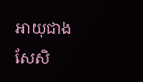អាយុជាងសែសិ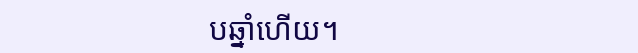បឆ្នាំហើយ។